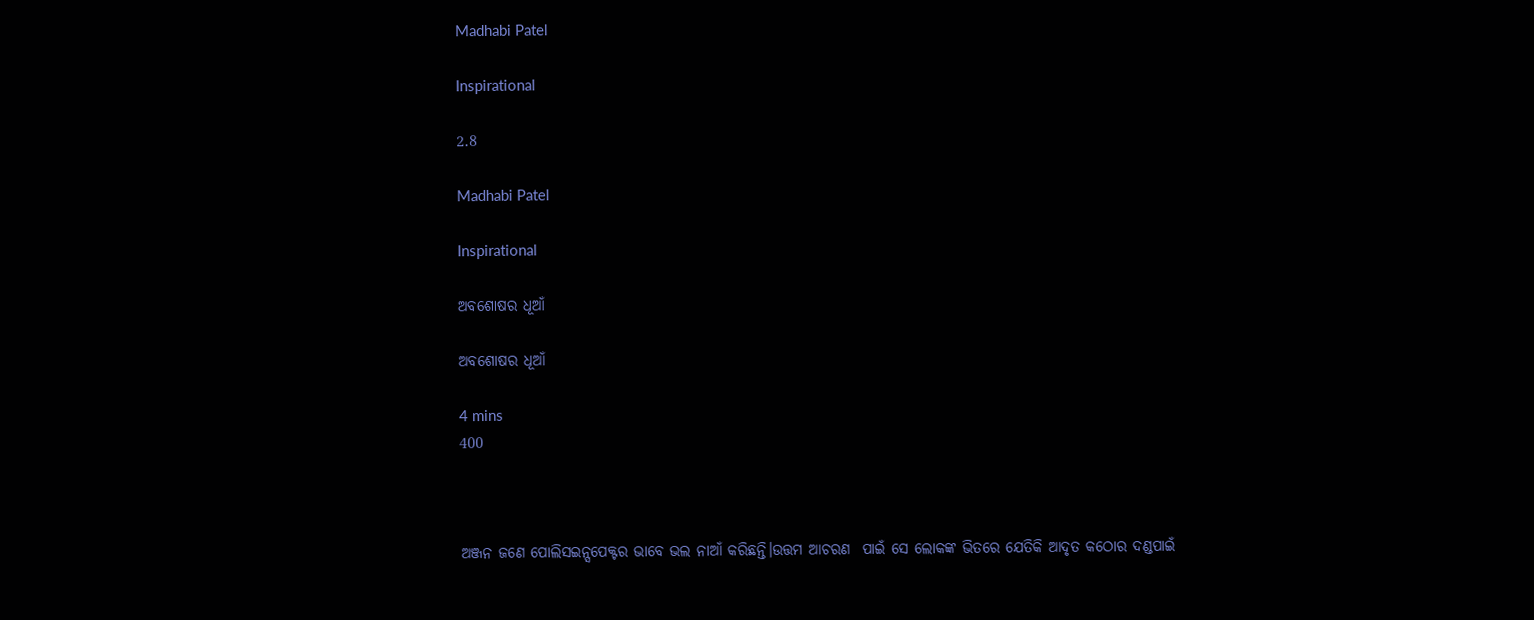Madhabi Patel

Inspirational

2.8

Madhabi Patel

Inspirational

ଅବଶୋଷର ଧୂଆଁ

ଅବଶୋଷର ଧୂଆଁ

4 mins
400



ଅଞ୍ଜନ ଜଣେ ପୋଲିସଇନ୍ସପେକ୍ଟର ଭାବେ ଭଲ ନାଆଁ କରିଛନ୍ତି।ଉତ୍ତମ ଆଚରଣ  ପାଇଁ ସେ ଲୋକଙ୍କ ଭିତରେ ଯେତିକି ଆଦୃତ କଠୋର ଦଣ୍ଡପାଇଁ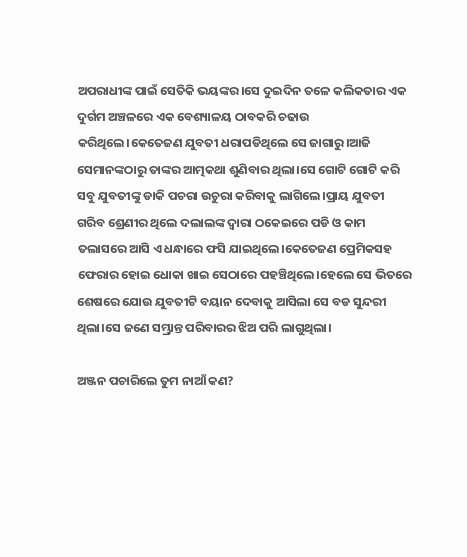ଅପରାଧୀଙ୍କ ପାଇଁ ସେତିକି ଭୟଙ୍କର।ସେ ଦୁଇଦିନ ତଳେ କଲିକତାର ଏକ ଦୁର୍ଗମ ଅଞ୍ଚଳରେ ଏକ ବେଶ୍ୟାଳୟ ଠାବକରି ଚଢାଉ କରିଥିଲେ।କେତେଜଣ ଯୁବତୀ ଧରାପଡିଥିଲେ ସେ ଜାଗାରୁ।ଆଜି ସେମାନଙ୍କଠାରୁ ତାଙ୍କର ଆତ୍ମକଥା ଶୁଣିବାର ଥିଲା।ସେ ଗୋଟି ଗୋଟି କରି ସବୁ ଯୁବତୀଙ୍କୁ ଡାକି ପଚରା ଉଚୁରା କରିବାକୁ ଲାଗିଲେ।ପ୍ରାୟ ଯୁବତୀ ଗରିବ ଶ୍ରେଣୀର ଥିଲେ ଦଲାଲଙ୍କ ଦ୍ବାରା ଠକେଇରେ ପଡି ଓ କାମ ତଲାସରେ ଆସି ଏ ଧନ୍ଧାରେ ଫସି ଯାଇଥିଲେ।କେତେଜଣ ପ୍ରେମିକସହ ଫେରାର ହୋଇ ଧୋକା ଖାଇ ସେଠାରେ ପହଞ୍ଚିଥିଲେ।ହେଲେ ସେ ଭିତରେ ଶେଷରେ ଯୋଉ ଯୁବତୀଟି ବୟାନ ଦେବାକୁ ଆସିଲା ସେ ବଡ ସୁନ୍ଦରୀ ଥିଲା।ସେ ଜଣେ ସମ୍ଭ୍ରାନ୍ତ ପରିବାରର ଝିଅ ପରି ଲାଗୁଥିଲା।

ଅଞ୍ଜନ ପଚାରିଲେ ତୁମ ନାଆଁ କଣ?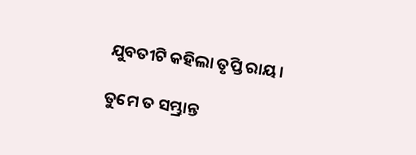ଯୁବତୀଟି କହିଲା ତୃପ୍ତି ରାୟ।

ତୁମେ ତ ସମ୍ଭ୍ରାନ୍ତ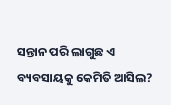ସନ୍ତାନ ପରି ଲାଗୁଛ ଏ ବ୍ୟବସାୟକୁ କେମିତି ଆସିଲ?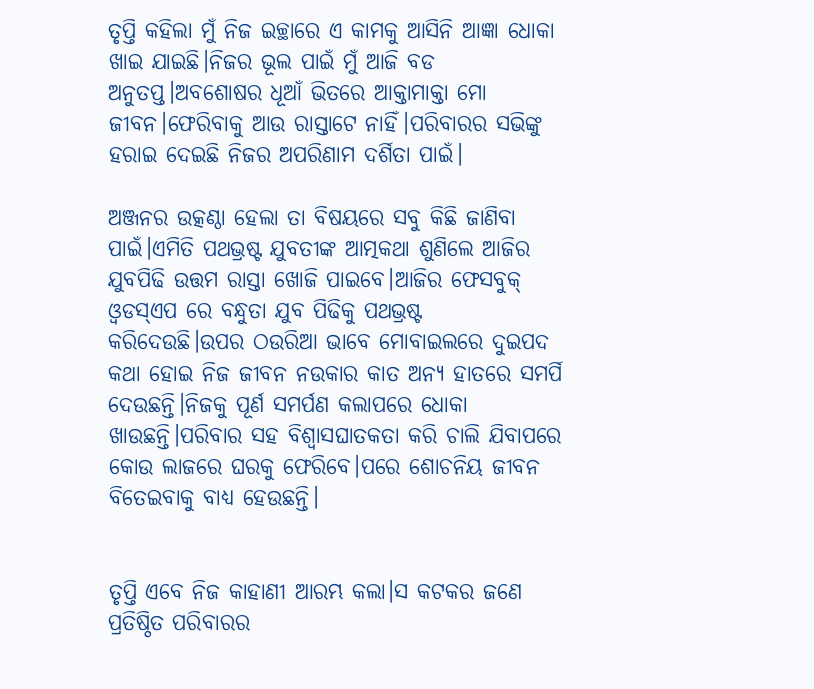ତୃପ୍ତି କହିଲା ମୁଁ ନିଜ ଇଚ୍ଛାରେ ଏ କାମକୁ ଆସିନି ଆଜ୍ଞା ଧୋକା ଖାଇ ଯାଇଛି।ନିଜର ଭୂଲ ପାଇଁ ମୁଁ ଆଜି ବଡ ଅନୁତପ୍ତ।ଅବଶୋଷର ଧୂଆଁ ଭିତରେ ଆକ୍ତାମାକ୍ତା ମୋ ଜୀବନ।ଫେରିବାକୁ ଆଉ ରାସ୍ତାଟେ ନାହିଁ।ପରିବାରର ସଭିଙ୍କୁ ହରାଇ ଦେଇଛି ନିଜର ଅପରିଣାମ ଦର୍ଶିତା ପାଇଁ।

ଅଞ୍ଜନର ଉତ୍କଣ୍ଠା ହେଲା ତା ବିଷୟରେ ସବୁ କିଛି ଜାଣିବା ପାଇଁ।ଏମିତି ପଥଭ୍ରଷ୍ଟ ଯୁବତୀଙ୍କ ଆତ୍ମକଥା ଶୁଣିଲେ ଆଜିର ଯୁବପିଢି ଉତ୍ତମ ରାସ୍ତା ଖୋଜି ପାଇବେ।ଆଜିର ଫେସବୁକ୍ ଓ୍ବଡସ୍ଏପ ରେ ବନ୍ଧୁତା ଯୁବ ପିଢିକୁ ପଥଭ୍ରଷ୍ଟ କରିଦେଉଛି।ଉପର ଠଉରିଆ ଭାବେ ମୋବାଇଲରେ ଦୁଇପଦ କଥା ହୋଇ ନିଜ ଜୀବନ ନଉକାର କାତ ଅନ୍ୟ ହାତରେ ସମର୍ପି ଦେଉଛନ୍ତି।ନିଜକୁ ପୂର୍ଣ ସମର୍ପଣ କଲାପରେ ଧୋକା ଖାଉଛନ୍ତି।ପରିବାର ସହ ବିଶ୍ବାସଘାତକତା କରି ଚାଲି ଯିବାପରେ କୋଉ ଲାଜରେ ଘରକୁ ଫେରିବେ।ପରେ ଶୋଚନିୟ ଜୀବନ ବିତେଇବାକୁ ବାଧ୍ୟ ହେଉଛନ୍ତି।


ତୃପ୍ତି ଏବେ ନିଜ କାହାଣୀ ଆରମ୍ଭ କଲା।ସ କଟକର ଜଣେ ପ୍ରତିଷ୍ଠିତ ପରିବାରର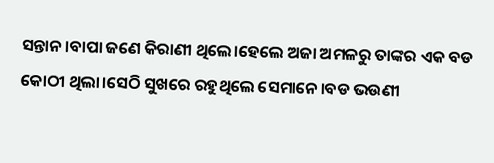ସନ୍ତାନ।ବାପା ଜଣେ କିରାଣୀ ଥିଲେ।ହେଲେ ଅଜା ଅମଳରୁ ତାଙ୍କର ଏକ ବଡ କୋଠୀ ଥିଲା।ସେଠି ସୁଖରେ ରହୁଥିଲେ ସେମାନେ।ବଡ ଭଉଣୀ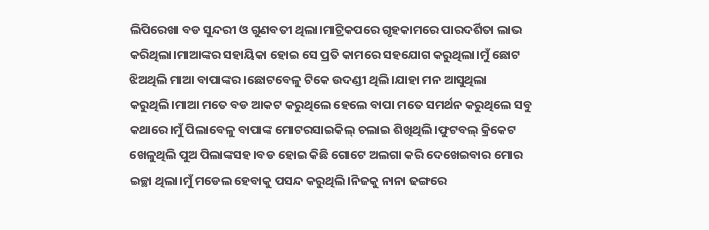ଲିପିରେଖା ବଡ ସୁନ୍ଦରୀ ଓ ଗୁଣବତୀ ଥିଲା।ମାଟ୍ରିକପରେ ଗୃହକାମରେ ପାରଦର୍ଶିତା ଲାଭ କରିଥିଲା।ମାଆଙ୍କର ସହାୟିକା ହୋଇ ସେ ପ୍ରତି କାମରେ ସହଯୋଗ କରୁଥିଲା।ମୁଁ ଛୋଟ ଝିଅଥିଲି ମାଆ ବାପାଙ୍କର।ଛୋଟବେଳୁ ଟିକେ ଉଦଣ୍ଡୀ ଥିଲି।ଯାହା ମନ ଆସୁଥିଲା କରୁଥିଲି।ମାଆ ମତେ ବଡ ଆକଟ କରୁଥିଲେ ହେଲେ ବାପା ମତେ ସମର୍ଥନ କରୁଥିଲେ ସବୁ କଥାରେ।ମୁଁ ପିଲାବେଳୁ ବାପାଙ୍କ ମୋଟରସାଇକିଲ୍ ଚଲାଇ ଶିଖିଥିଲି।ଫୁଟବଲ୍ କ୍ରିକେଟ ଖେଳୁଥିଲି ପୁଅ ପିଲାଙ୍କସହ।ବଡ ହୋଇ କିଛି ଗୋଟେ ଅଲଗା କରି ଦେଖେଇବାର ମୋର ଇଚ୍ଛା ଥିଲା।ମୁଁ ମଡେଲ ହେବାକୁ ପସନ୍ଦ କରୁଥିଲି।ନିଜକୁ ନାନା ଢଙ୍ଗରେ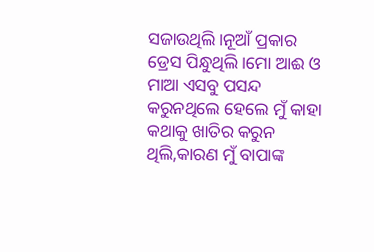ସଜାଉଥିଲି।ନୂଆଁ ପ୍ରକାର ଡ୍ରେସ ପିନ୍ଧୁଥିଲି।ମୋ ଆଈ ଓ ମାଆ ଏସବୁ ପସନ୍ଦ କରୁନଥିଲେ ହେଲେ ମୁଁ କାହା କଥାକୁ ଖାତିର କରୁନ ଥିଲି,କାରଣ ମୁଁ ବାପାଙ୍କ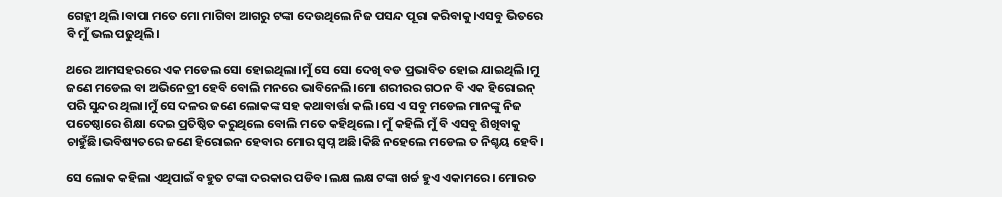ଗେହ୍ଲୀ ଥିଲି।ବାପା ମତେ ମୋ ମାଗିବା ଆଗରୁ ଟଙ୍କା ଦେଉଥିଲେ ନିଜ ପସନ୍ଦ ପୂରା କରିବାକୁ।ଏସବୁ ଭିତରେ ବି ମୁଁ ଭଲ ପଢୁଥିଲି।

ଥରେ ଆମସହରରେ ଏକ ମଡେଲ ସୋ ହୋଇଥିଲା।ମୁଁ ସେ ସୋ ଦେଖି ବଡ ପ୍ରଭାବିତ ହୋଇ ଯାଇଥିଲି।ମୁ ଜଣେ ମଡେଲ ବା ଅଭିନେତ୍ରୀ ହେବି ବୋଲି ମନରେ ଭାବିନେଲି।ମୋ ଶରୀରର ଗଠନ ବି ଏକ ହିରୋଇନ୍ ପରି ସୁନ୍ଦର ଥିଲା।ମୁଁ ସେ ଦଳର ଜଣେ ଲୋକଙ୍କ ସହ କଥାବାର୍ତ୍ତା କଲି।ସେ ଏ ସବୁ ମଡେଲ ମାନଙ୍କୁ ନିଜ ପଚେଷ୍ଠାରେ ଶିକ୍ଷା ଦେଇ ପ୍ରତିଷ୍ଠିତ କରୁଥିଲେ ବୋଲି ମତେ କହିଥିଲେ। ମୁଁ କହିଲି ମୁଁ ବି ଏସବୁ ଶିଖିବାକୁ ଚାହୁଁଛି।ଭବିଷ୍ୟତରେ ଜଣେ ହିରୋଇନ ହେବାର ମୋର ସ୍ବପ୍ନ ଅଛି।କିଛି ନହେଲେ ମଡେଲ ତ ନିଶ୍ଚୟ ହେବି।

ସେ ଲୋକ କହିଲା ଏଥିପାଇଁ ବହୁତ ଟଙ୍କା ଦରକାର ପଡିବ।ଲକ୍ଷ ଲକ୍ଷ ଟଙ୍କା ଖର୍ଚ୍ଚ ହୁଏ ଏକାମରେ। ମୋରତ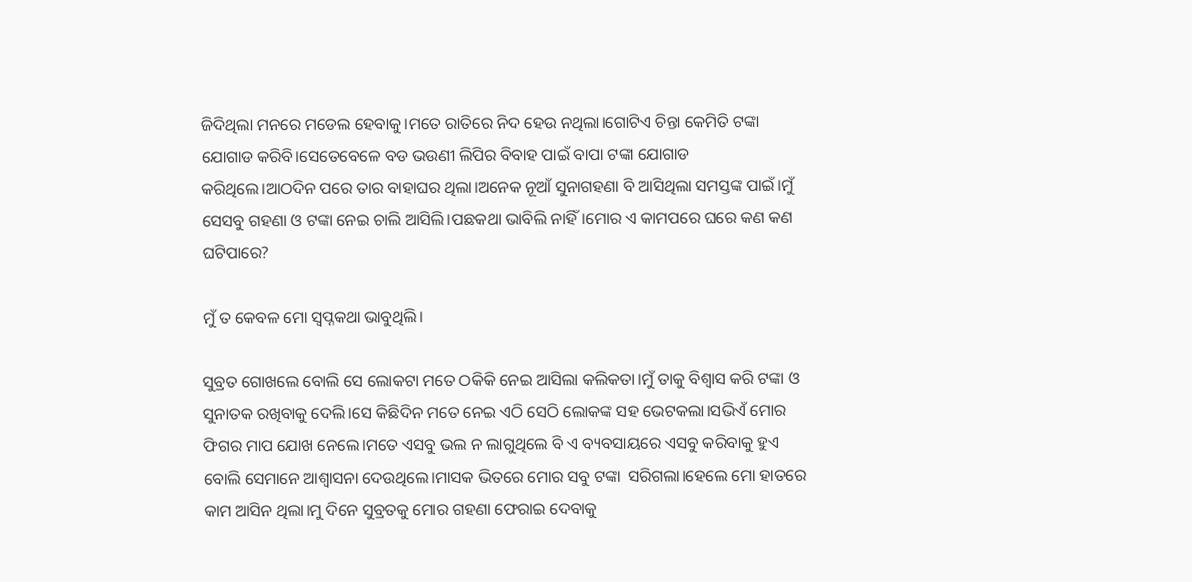ଜିଦିଥିଲା ମନରେ ମଡେଲ ହେବାକୁ।ମତେ ରାତିରେ ନିଦ ହେଉ ନଥିଲା।ଗୋଟିଏ ଚିନ୍ତା କେମିତି ଟଙ୍କା ଯୋଗାଡ କରିବି।ସେତେବେଳେ ବଡ ଭଉଣୀ ଲିପିର ବିବାହ ପାଇଁ ବାପା ଟଙ୍କା ଯୋଗାଡ କରିଥିଲେ।ଆଠଦିନ ପରେ ତାର ବାହାଘର ଥିଲା।ଅନେକ ନୂଆଁ ସୁନାଗହଣା ବି ଆସିଥିଲା ସମସ୍ତଙ୍କ ପାଇଁ।ମୁଁ ସେସବୁ ଗହଣା ଓ ଟଙ୍କା ନେଇ ଚାଲି ଆସିଲି।ପଛକଥା ଭାବିଲି ନାହିଁ।ମୋର ଏ କାମପରେ ଘରେ କଣ କଣ ଘଟିପାରେ?

ମୁଁ ତ କେବଳ ମୋ ସ୍ବପ୍ନକଥା ଭାବୁଥିଲି।

ସୁବ୍ରତ ଗୋଖଲେ ବୋଲି ସେ ଲୋକଟା ମତେ ଠକିକି ନେଇ ଆସିଲା କଲିକତା।ମୁଁ ତାକୁ ବିଶ୍ବାସ କରି ଟଙ୍କା ଓ ସୁନାତକ ରଖିବାକୁ ଦେଲି।ସେ କିଛିଦିନ ମତେ ନେଇ ଏଠି ସେଠି ଲୋକଙ୍କ ସହ ଭେଟକଲା।ସଭିଏଁ ମୋର ଫିଗର ମାପ ଯୋଖ ନେଲେ।ମତେ ଏସବୁ ଭଲ ନ ଲାଗୁଥିଲେ ବି ଏ ବ୍ୟବସାୟରେ ଏସବୁ କରିବାକୁ ହୁଏ ବୋଲି ସେମାନେ ଆଶ୍ବାସନା ଦେଉଥିଲେ।ମାସକ ଭିତରେ ମୋର ସବୁ ଟଙ୍କା  ସରିଗଲା।ହେଲେ ମୋ ହାତରେ କାମ ଆସିନ ଥିଲା।ମୁ ଦିନେ ସୁବ୍ରତକୁ ମୋର ଗହଣା ଫେରାଇ ଦେବାକୁ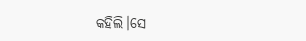କହିଲି।ସେ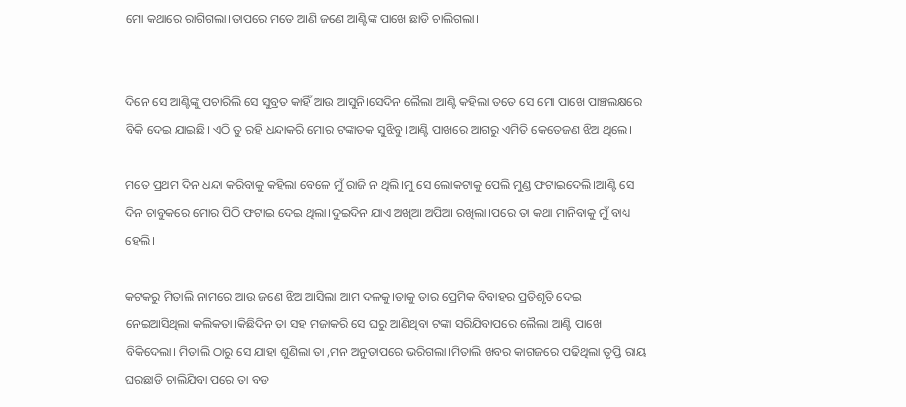ମୋ କଥାରେ ରାଗିଗଲା।ତାପରେ ମତେ ଆଣି ଜଣେ ଆଣ୍ଟିଙ୍କ ପାଖେ ଛାଡି ଚାଲିଗଲା।


ଦିନେ ସେ ଆଣ୍ଟିଙ୍କୁ ପଚାରିଲି ସେ ସୁବ୍ରତ କାହିଁ ଆଉ ଆସୁନି।ସେଦିନ ଲୈଲା ଆଣ୍ଟି କହିଲା ତତେ ସେ ମୋ ପାଖେ ପାଞ୍ଚଲକ୍ଷରେ ବିକି ଦେଇ ଯାଇଛି। ଏଠି ତୁ ରହି ଧନ୍ଦାକରି ମୋର ଟଙ୍କାତକ ସୁଝିବୁ।ଆଣ୍ଟି ପାଖରେ ଆଗରୁ ଏମିତି କେତେଜଣ ଝିଅ ଥିଲେ।

ମତେ ପ୍ରଥମ ଦିନ ଧନ୍ଦା କରିବାକୁ କହିଲା ବେଳେ ମୁଁ ରାଜି ନ ଥିଲି।ମୁ ସେ ଲୋକଟାକୁ ପେଲି ମୁଣ୍ଡ ଫଟାଇଦେଲି।ଆଣ୍ଟି ସେ ଦିନ ଚାବୁକରେ ମୋର ପିଠି ଫଟାଇ ଦେଇ ଥିଲା।ଦୁଇଦିନ ଯାଏ ଅଖିଆ ଅପିଆ ରଖିଲା।ପରେ ତା କଥା ମାନିବାକୁ ମୁଁ ବାଧ୍ୟ ହେଲି।

କଟକରୁ ମିତାଲି ନାମରେ ଆଉ ଜଣେ ଝିଅ ଆସିଲା ଆମ ଦଳକୁ।ତାକୁ ତାର ପ୍ରେମିକ ବିବାହର ପ୍ରତିଶୃତି ଦେଇ ନେଇଆସିଥିଲା କଲିକତା।କିଛିଦିନ ତା ସହ ମଜାକରି ସେ ଘରୁ ଆଣିଥିବା ଟଙ୍କା ସରିଯିବାପରେ ଲୈଲା ଆଣ୍ଟି ପାଖେ ବିକିଦେଲା। ମିତାଲି ଠାରୁ ସେ ଯାହା ଶୁଣିଲା ତା ,ମନ ଅନୁତାପରେ ଭରିଗଲା।ମିତାଲି ଖବର କାଗଜରେ ପଢିଥିଲା ତୃପ୍ତି ରାୟ ଘରଛାଡି ଚାଲିଯିବା ପରେ ତା ବଡ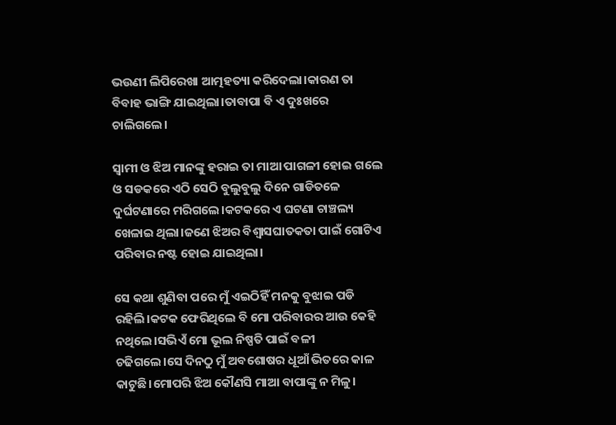ଭଉଣୀ ଲିପିରେଖା ଆତ୍ମହତ୍ୟା କରିଦେଲା।କାରଣ ତା ବିବାହ ଭାଙ୍ଗି ଯାଇଥିଲା।ତାବାପା ବି ଏ ଦୁଃଖରେ ଚାଲିଗଲେ।

ସ୍ବାମୀ ଓ ଝିଅ ମାନଙ୍କୁ ହରାଇ ତା ମାଆ ପାଗଳୀ ହୋଇ ଗଲେ ଓ ସଡକରେ ଏଠି ସେଠି ବୁଲୁବୁଲୁ ଦିନେ ଗାଡିତଳେ ଦୁର୍ଘଟଣାରେ ମରିଗଲେ।କଟକରେ ଏ ଘଟଣା ଚାଞ୍ଚଲ୍ୟ ଖେଳାଇ ଥିଲା।ଜଣେ ଝିଅର ବିଶ୍ବାସଘାତକତା ପାଇଁ ଗୋଟିଏ ପରିବାର ନଷ୍ଟ ହୋଇ ଯାଇଥିଲା।

ସେ କଥା ଶୁଣିବା ପରେ ମୁଁ ଏଇଠିହିଁ ମନକୁ ବୁଝାଇ ପଡି ରହିଲି।କଟକ ଫେରିଥିଲେ ବି ମୋ ପରିବାରର ଆଉ କେହି ନଥିଲେ।ସଭିଏଁ ମୋ ଭୂଲ ନିଷ୍ପତି ପାଇଁ ବଳୀ ଚଢିଗଲେ।ସେ ଦିନଠୁ ମୁଁ ଅବଶୋଷର ଧୂଆଁ ଭିତରେ କାଳ କାଟୁଛି।ମୋପରି ଝିଅ କୌଣସି ମାଆ ବାପାଙ୍କୁ ନ ମିଳୁ।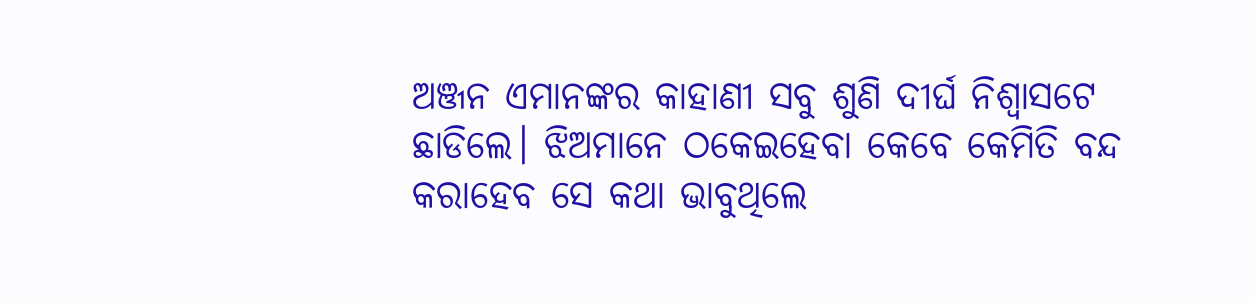ଅଞ୍ଜନ ଏମାନଙ୍କର କାହାଣୀ ସବୁ ଶୁଣି ଦୀର୍ଘ ନିଶ୍ବାସଟେ ଛାଡିଲେ। ଝିଅମାନେ ଠକେଇହେବା କେବେ କେମିତି ବନ୍ଦ କରାହେବ ସେ କଥା ଭାବୁଥିଲେ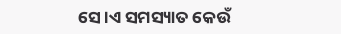ସେ।ଏ ସମସ୍ୟାତ କେଉଁ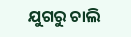ଯୁଗରୁ ଚାଲି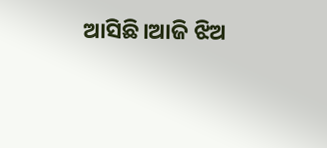ଆସିଛି।ଆଜି ଝିଅ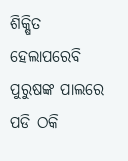ଶିକ୍ଷିତ ହେଲାପରେବି ପୁରୁଷଙ୍କ ପାଲରେ ପଡି ଠକି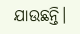ଯାଉଛନ୍ତି।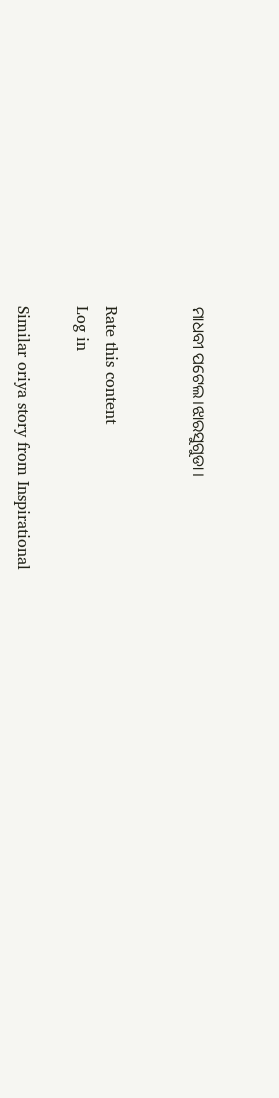ମାଧବୀ ପଟେଲ।ଝାରସୁଗୁଡା।


Rate this content
Log in

Similar oriya story from Inspirational